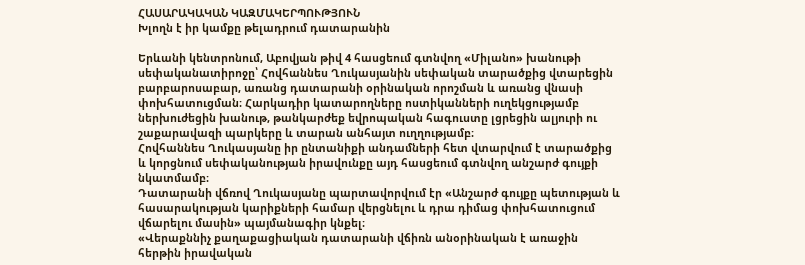ՀԱՍԱՐԱԿԱԿԱՆ ԿԱԶՄԱԿԵՐՊՈՒԹՅՈՒՆ
Խլողն է իր կամքը թելադրում դատարանին

Երևանի կենտրոնում, Աբովյան թիվ 4 հասցեում գտնվող «Միլանո» խանութի սեփականատիրոջը՝ Հովհաննես Ղուկասյանին սեփական տարածքից վտարեցին բարբարոսաբար, առանց դատարանի օրինական որոշման և առանց վնասի փոխհատուցման։ Հարկադիր կատարողները ոստիկանների ուղեկցությամբ ներխուժեցին խանութ, թանկարժեք եվրոպական հագուստը լցրեցին ալյուրի ու շաքարավազի պարկերը և տարան անհայտ ուղղությամբ։
Հովհաննես Ղուկասյանը իր ընտանիքի անդամների հետ վտարվում է տարածքից և կորցնում սեփականության իրավունքը այդ հասցեում գտնվող անշարժ գույքի նկատմամբ։
Դատարանի վճռով Ղուկասյանը պարտավորվում էր «Անշարժ գույքը պետության և հասարակության կարիքների համար վերցնելու և դրա դիմաց փոխհատուցում վճարելու մասին» պայմանագիր կնքել։
«Վերաքննիչ քաղաքացիական դատարանի վճիռն անօրինական է առաջին հերթին իրավական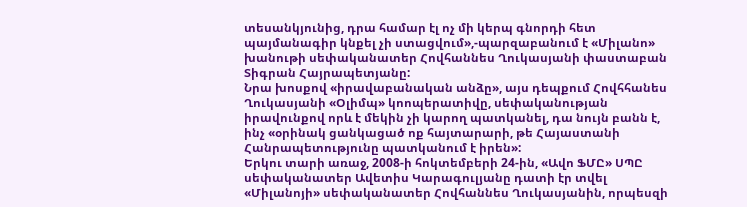տեսանկյունից, դրա համար էլ ոչ մի կերպ գնորդի հետ պայմանագիր կնքել չի ստացվում»,-պարզաբանում է «Միլանո» խանութի սեփականատեր Հովհաննես Ղուկասյանի փաստաբան Տիգրան Հայրապետյանը:
Նրա խոսքով «իրավաբանական անձը», այս դեպքում Հովհհանես Ղուկասյանի «Օլիմպ» կոոպերատիվը, սեփականության իրավունքով որև է մեկին չի կարող պատկանել, դա նույն բանն է, ինչ «օրինակ ցանկացած ոք հայտարարի, թե Հայաստանի Հանրապետությունը պատկանում է իրեն»:
Երկու տարի առաջ, 2008-ի հոկտեմբերի 24-ին, «Ավո ՖՄԸ» ՍՊԸ սեփականատեր Ավետիս Կարագուլյանը դատի էր տվել «Միլանոյի» սեփականատեր Հովհաննես Ղուկասյանին, որպեսզի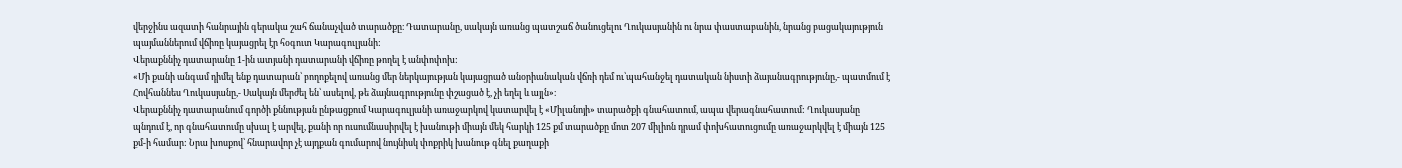վերջինս ազատի հանրային գերակա շահ ճանաչված տարածքը։ Դատարանը, սակայն առանց պատշաճ ծանուցելու Ղուկասյանին ու նրա փաստաբանին, նրանց բացակայություն պայմաններում վճիռը կայացրել էր հօգուտ Կարագուլյանի:
Վերաքննիչ դատարանը 1-ին ատյանի դատարանի վճիռը թողել է անփոփոխ:
«Մի քանի անգամ դիմել ենք դատարան՝ բողոքելով առանց մեր ներկայության կայացրած անօրիանական վճռի դեմ ու՝պահանջել դատական նիստի ձայանագրությունը,- պատմում է Հովհաննես Ղուկասյանը,- Սակայն մերժել են՝ ասելով, թե ձայնագրությունը փշացած է, չի եղել և այլն»։
Վերաքննիչ դատարանում գործի քննության ընթացքում Կարագուլյանի առաջարկով կատարվել է «Միլանոյի» տարածքի գնահատում, ապա վերագնահատում: Ղուկասյանը պնդում է, որ գնահատումը սխալ է արվել, քանի որ ուսումնասիրվել է խանութի միայն մեկ հարկի 125 քմ տարածքը մոտ 207 միլիոն դրամ փոխհատուցումը առաջարկվել է միայն 125 քմ-ի համար: Նրա խոսքով՝ հնարավոր չէ այդքան գումարով նույնիսկ փոքրիկ խանութ գնել քաղաքի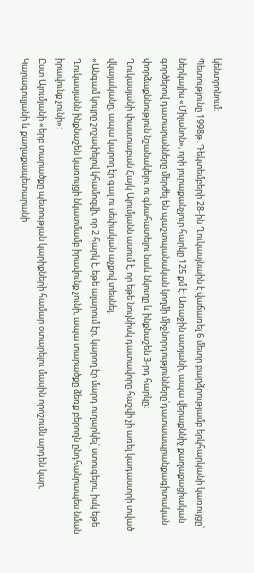կենտրոնում։
Պետությունը 1998թ. Դեկտեմբերի 28-ին Ղուկասյնաին է վաճառել 6 մետր բարձրությամբ երկհարկանի կառույցը՝ ներկայիս «Միլանոն», որի յուրաքանչյուր հարկը 125 քմ է: Առաջին ատյանի, ապա վերաքննիչ քաղաքացիական գործերով դատարանները մերժել են պաշտպանական կողմի միջնորդությունները՝դատաապրանքագիտական փորձաքննություն նշանակելու ու գնահատելու նաև նկուղը և ինքնաշեն 3-րդ հարկը։
Ղուկասյանի փաստաբան Հայկ Ալումյանն ասում է, որ եթե նույնիսկ դատավորը հաշվի չի առել կադաստրի տված վկայականը, ապա կարող էր գալ ու սեփական աչքով տեսնել.
«Անգամ կույրը շոշափելով կհամոզվի, որ 2 հարկ է, եթե ալարում էր, կարող էր մարդ ուղարկել՝ ստուգելու, իսկ եթե Ղուկասյանն ինքնաշեն կառույցի նկատմամբ իրավունք չունի, ապա տարածքը ձեռք բերողն ընդհանրապես նման իրավունք չունի»:
Ըստ Ալումյանի «երբ տարածքը պետության կարիքների համար օտարելու մասին որոշումն արդեն կար, Կարագուլյանի և քաղաքապետարանի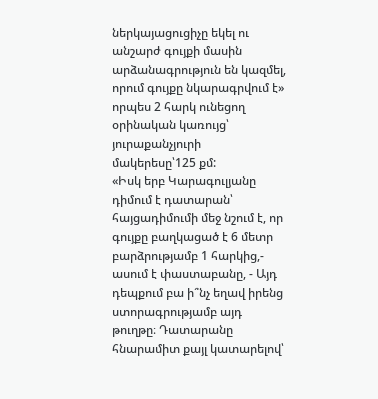ներկայացուցիչը եկել ու անշարժ գույքի մասին արձանագրություն են կազմել, որում գույքը նկարագրվում է» որպես 2 հարկ ունեցող օրինական կառույց՝ յուրաքանչյուրի մակերեսը՝125 քմ:
«Իսկ երբ Կարագուլյանը դիմում է դատարան՝ հայցադիմումի մեջ նշում է, որ գույքը բաղկացած է 6 մետր բարձրությամբ 1 հարկից,- ասում է փաստաբանը, - Այդ դեպքում բա ի՞նչ եղավ իրենց ստորագրությամբ այդ թուղթը։ Դատարանը հնարամիտ քայլ կատարելով՝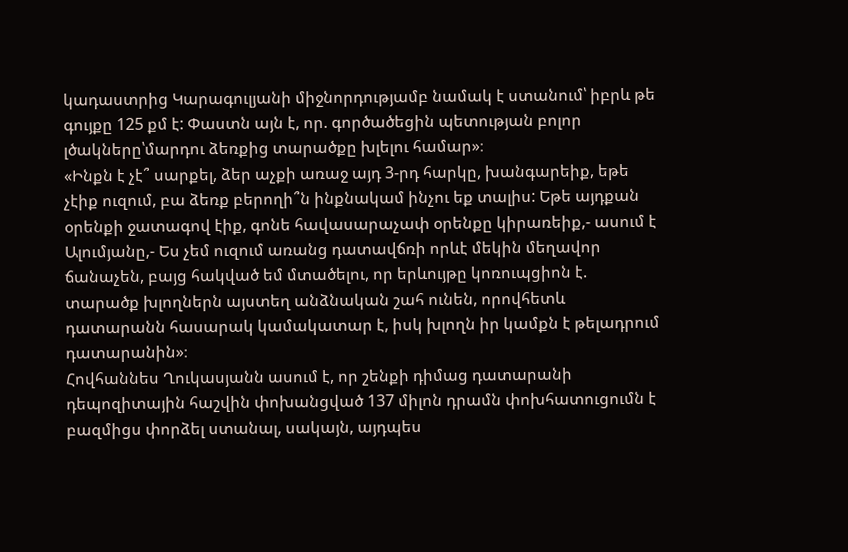կադաստրից Կարագուլյանի միջնորդությամբ նամակ է ստանում՝ իբրև թե գույքը 125 քմ է: Փաստն այն է, որ. գործածեցին պետության բոլոր լծակները՝մարդու ձեռքից տարածքը խլելու համար»։
«Ինքն է չէ՞ սարքել, ձեր աչքի առաջ այդ 3-րդ հարկը, խանգարեիք, եթե չէիք ուզում, բա ձեռք բերողի՞ն ինքնակամ ինչու եք տալիս: Եթե այդքան օրենքի ջատագով էիք, գոնե հավասարաչափ օրենքը կիրառեիք,- ասում է Ալումյանը,- Ես չեմ ուզում առանց դատավճռի որևէ մեկին մեղավոր ճանաչեն, բայց հակված եմ մտածելու, որ երևույթը կոռուպցիոն է. տարածք խլողներն այստեղ անձնական շահ ունեն, որովհետև դատարանն հասարակ կամակատար է, իսկ խլողն իր կամքն է թելադրում դատարանին»։
Հովհաննես Ղուկասյանն ասում է, որ շենքի դիմաց դատարանի դեպոզիտային հաշվին փոխանցված 137 միլոն դրամն փոխհատուցումն է բազմիցս փորձել ստանալ, սակայն, այդպես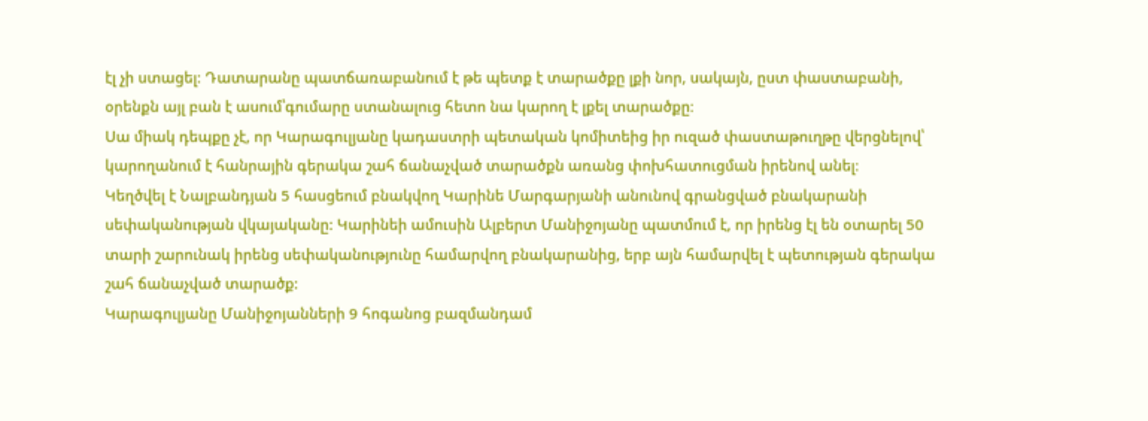էլ չի ստացել։ Դատարանը պատճառաբանում է թե պետք է տարածքը լքի նոր, սակայն, ըստ փաստաբանի, օրենքն այլ բան է ասում՝գումարը ստանալուց հետո նա կարող է լքել տարածքը։
Սա միակ դեպքը չէ, որ Կարագուլյանը կադաստրի պետական կոմիտեից իր ուզած փաստաթուղթը վերցնելով՝ կարողանում է հանրային գերակա շահ ճանաչված տարածքն առանց փոխհատուցման իրենով անել։
Կեղծվել է Նալբանդյան 5 հասցեում բնակվող Կարինե Մարգարյանի անունով գրանցված բնակարանի սեփականության վկայականը: Կարինեի ամուսին Ալբերտ Մանիջոյանը պատմում է, որ իրենց էլ են օտարել 50 տարի շարունակ իրենց սեփականությունը համարվող բնակարանից, երբ այն համարվել է պետության գերակա շահ ճանաչված տարածք:
Կարագուլյանը Մանիջոյանների 9 հոգանոց բազմանդամ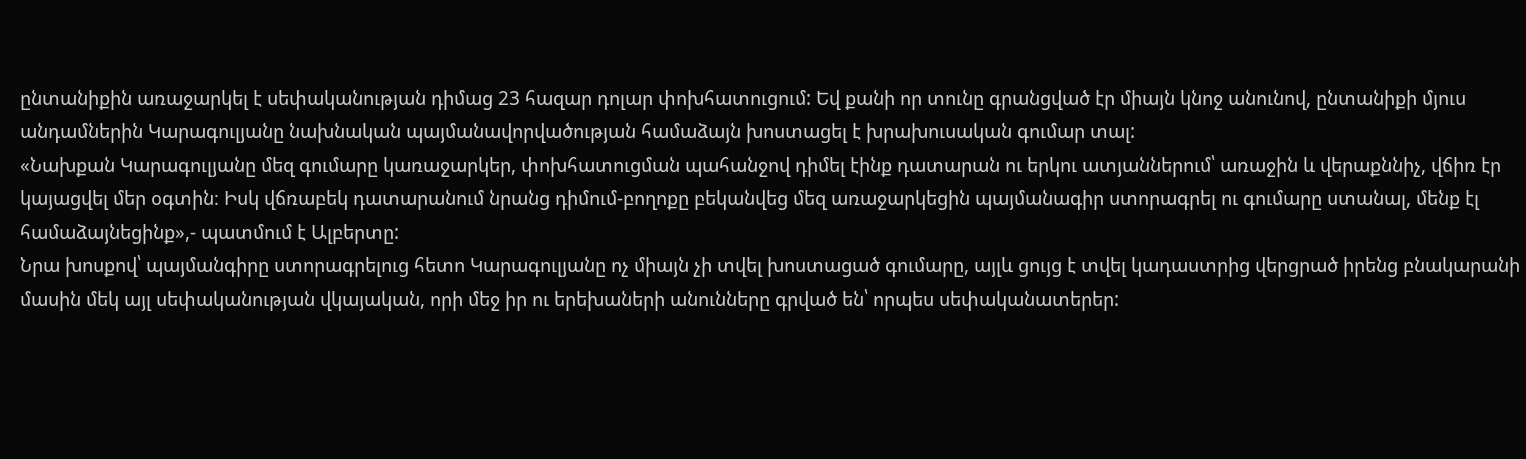ընտանիքին առաջարկել է սեփականության դիմաց 23 հազար դոլար փոխհատուցում: Եվ քանի որ տունը գրանցված էր միայն կնոջ անունով, ընտանիքի մյուս անդամներին Կարագուլյանը նախնական պայմանավորվածության համաձայն խոստացել է խրախուսական գումար տալ:
«Նախքան Կարագուլյանը մեզ գումարը կառաջարկեր, փոխհատուցման պահանջով դիմել էինք դատարան ու երկու ատյաններում՝ առաջին և վերաքննիչ, վճիռ էր կայացվել մեր օգտին։ Իսկ վճռաբեկ դատարանում նրանց դիմում-բողոքը բեկանվեց մեզ առաջարկեցին պայմանագիր ստորագրել ու գումարը ստանալ, մենք էլ համաձայնեցինք»,- պատմում է Ալբերտը:
Նրա խոսքով՝ պայմանգիրը ստորագրելուց հետո Կարագուլյանը ոչ միայն չի տվել խոստացած գումարը, այլև ցույց է տվել կադաստրից վերցրած իրենց բնակարանի մասին մեկ այլ սեփականության վկայական, որի մեջ իր ու երեխաների անունները գրված են՝ որպես սեփականատերեր: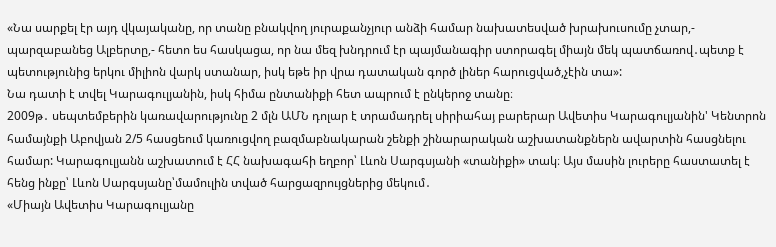«Նա սարքել էր այդ վկայականը, որ տանը բնակվող յուրաքանչյուր անձի համար նախատեսված խրախուսումը չտար,- պարզաբանեց Ալբերտը,- հետո ես հասկացա, որ նա մեզ խնդրում էր պայմանագիր ստորագել միայն մեկ պատճառով․պետք է պետությունից երկու միլիոն վարկ ստանար, իսկ եթե իր վրա դատական գործ լիներ հարուցված,չէին տա»:
Նա դատի է տվել Կարագուլյանին, իսկ հիմա ընտանիքի հետ ապրում է ընկերոջ տանը։
2009թ․ սեպտեմբերին կառավարությունը 2 մլն ԱՄՆ դոլար է տրամադրել սիրիահայ բարերար Ավետիս Կարագուլյանին' Կենտրոն համայնքի Աբովյան 2/5 հասցեում կառուցվող բազմաբնակարան շենքի շինարարական աշխատանքներն ավարտին հասցնելու համար: Կարագուլյանն աշխատում է ՀՀ նախագահի եղբոր՝ Լևոն Սարգսյանի «տանիքի» տակ։ Այս մասին լուրերը հաստատել է հենց ինքը՝ Լևոն Սարգսյանը՝մամուլին տված հարցազրույցներից մեկում․
«Միայն Ավետիս Կարագուլյանը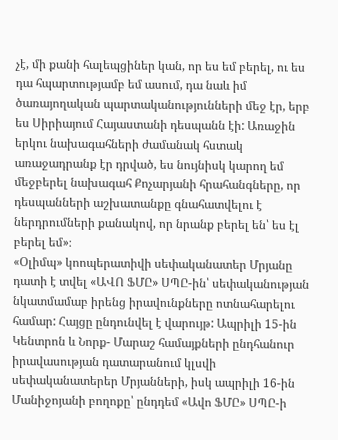չէ, մի քանի հալեպցիներ կան, որ ես եմ բերել, ու ես դա հպարտությամբ եմ ասում, դա նաև իմ ծառայողական պարտականությունների մեջ էր, երբ ես Սիրիայում Հայաստանի դեսպանն էի: Առաջին երկու նախագահների ժամանակ հստակ առաջադրանք էր դրված, ես նույնիսկ կարող եմ մեջբերել նախագահ Քոչարյանի հրահանգները, որ դեսպանների աշխատանքը գնահատվելու է ներդրումների քանակով, որ նրանք բերել են՝ ես էլ բերել եմ»։
«Օլիմպ» կոոպերատիվի սեփականատեր Մրյանը դատի է տվել «ԱՎՈ ՖՄԸ» ՍՊԸ-ին՝ սեփականության նկատմամաբ իրենց իրավունքները ոտնահարելու համար: Հայցը ընդունվել է վարույթ: Ապրիլի 15-ին Կենտրոն և Նորք- Մարաշ համայքների ընդհանուր իրավասության դատարանում կլսվի սեփականատերեր Մրյանների, իսկ ապրիլի 16-ին Մանիջոյանի բողոքը՝ ընդդեմ «Ավո ՖՄԸ» ՍՊԸ-ի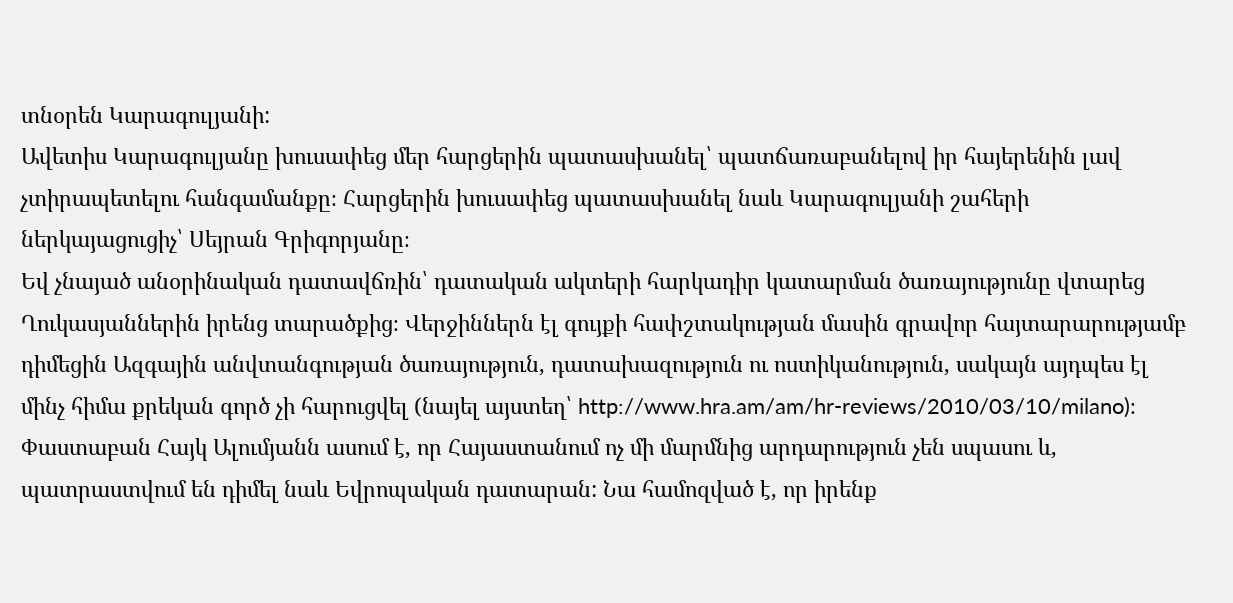տնօրեն Կարագուլյանի:
Ավետիս Կարագուլյանը խուսափեց մեր հարցերին պատասխանել՝ պատճառաբանելով իր հայերենին լավ չտիրապետելու հանգամանքը։ Հարցերին խուսափեց պատասխանել նաև Կարագուլյանի շահերի ներկայացուցիչ՝ Սեյրան Գրիգորյանը։
Եվ չնայած անօրինական դատավճռին՝ դատական ակտերի հարկադիր կատարման ծառայությունը վտարեց Ղուկասյաններին իրենց տարածքից։ Վերջիններն էլ գույքի հափշտակության մասին գրավոր հայտարարությամբ դիմեցին Ազգային անվտանգության ծառայություն, դատախազություն ու ոստիկանություն, սակայն այդպես էլ մինչ հիմա քրեկան գործ չի հարուցվել (նայել այստեղ՝ http://www.hra.am/am/hr-reviews/2010/03/10/milano)։
Փաստաբան Հայկ Ալումյանն ասում է, որ Հայաստանում ոչ մի մարմնից արդարություն չեն սպասու և, պատրաստվում են դիմել նաև Եվրոպական դատարան: Նա համոզված է, որ իրենք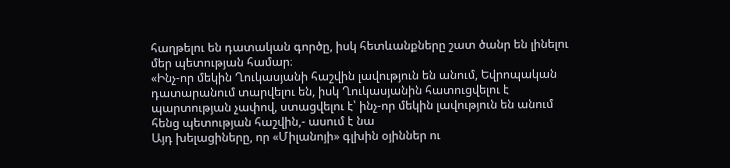հաղթելու են դատական գործը, իսկ հետևանքները շատ ծանր են լինելու մեր պետության համար։
«Ինչ-որ մեկին Ղուկասյանի հաշվին լավություն են անում, Եվրոպական դատարանում տարվելու են, իսկ Ղուկասյանին հատուցվելու է պարտության չափով, ստացվելու է՝ ինչ-որ մեկին լավություն են անում հենց պետության հաշվին,- ասում է նա
Այդ խելացիները, որ «Միլանոյի» գլխին օյիններ ու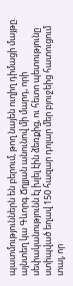պատմություններն են բերում, թող նայեն ուղիղ դիմացի մայթը. այնտեղ կա Գևորգ Ճղլյան անունով մի մարդ, որի սեփականությունն էլ խլել էին ձեռքից, ու հետո պետությունը ստիպված եղավ 150 հազար դոլար մեր բյուջեից հատուցում տալ, որ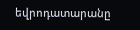եվրոդատարանը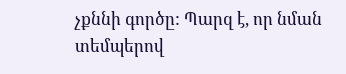չքննի գործը: Պարզ է, որ նման տեմպերով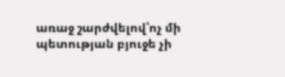առաջ շարժվելով՝ոչ մի պետության բյուջե չի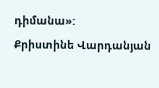դիմանա»:
Քրիստինե Վարդանյան